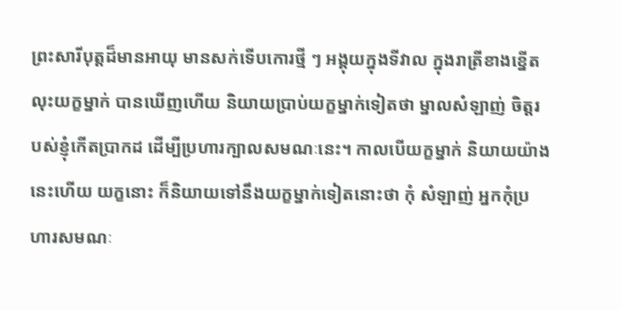ព្រះសារីបុត្តដ៏មានអាយុ មានសក់ទើបកោរថ្មី ៗ អង្គុយក្នុងទីវាល ក្នុងរាត្រីខាងខ្នើត លុះយក្ខម្នាក់ បានឃើញហើយ និយាយប្រាប់យក្ខម្នាក់ទៀតថា ម្នាលសំឡាញ់ ចិត្តរបស់ខ្ញុំកើតប្រាកដ ដើម្បីប្រហារក្បាលសមណៈនេះ។ កាលបើយក្ខម្នាក់ និយាយយ៉ាងនេះហើយ យក្ខនោះ ក៏និយាយទៅនឹងយក្ខម្នាក់ទៀតនោះថា កុំ សំឡាញ់ អ្នកកុំប្រហារសមណៈ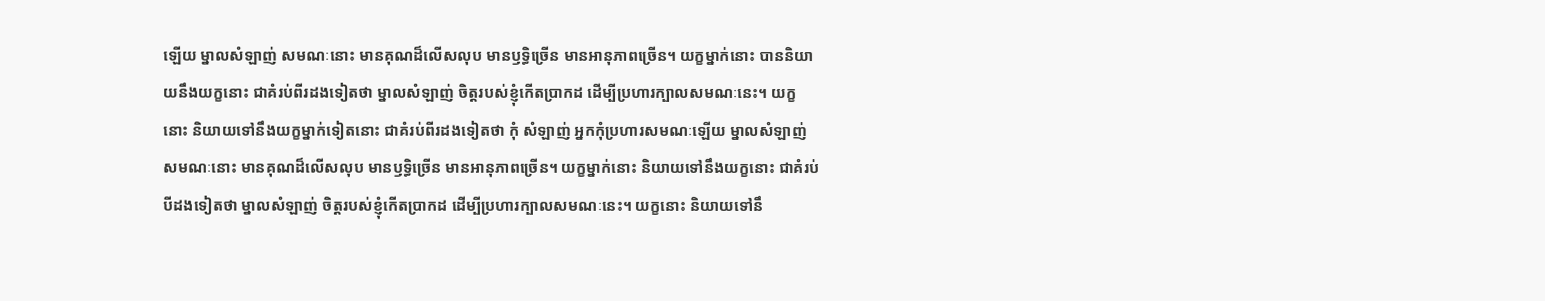ឡើយ ម្នាលសំឡាញ់ សមណៈនោះ មានគុណដ៏លើសលុប មានឫទ្ធិច្រើន មានអានុភាពច្រើន។ យក្ខម្នាក់នោះ បាននិយាយនឹងយក្ខនោះ ជាគំរប់ពីរដងទៀតថា ម្នាលសំឡាញ់ ចិត្តរបស់ខ្ញុំកើតប្រាកដ ដើម្បីប្រហារក្បាលសមណៈនេះ។ យក្ខនោះ និយាយទៅនឹងយក្ខម្នាក់ទៀតនោះ ជាគំរប់ពីរដងទៀតថា កុំ សំឡាញ់ អ្នកកុំប្រហារសមណៈឡើយ ម្នាលសំឡាញ់ សមណៈនោះ មានគុណដ៏លើសលុប មានឫទ្ធិច្រើន មានអានុភាពច្រើន។ យក្ខម្នាក់នោះ និយាយទៅនឹងយក្ខនោះ ជាគំរប់បីដងទៀតថា ម្នាលសំឡាញ់ ចិត្តរបស់ខ្ញុំកើតប្រាកដ ដើម្បីប្រហារក្បាលសមណៈនេះ។ យក្ខនោះ និយាយទៅនឹ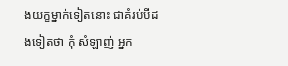ងយក្ខម្នាក់ទៀតនោះ ជាគំរប់បីដងទៀតថា កុំ សំឡាញ់ អ្នក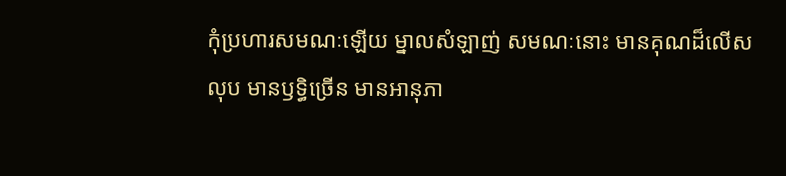កុំប្រហារសមណៈឡើយ ម្នាលសំឡាញ់ សមណៈនោះ មានគុណដ៏លើសលុប មានឫទ្ធិច្រើន មានអានុភា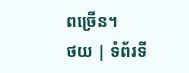ពច្រើន។
ថយ | ទំព័រទី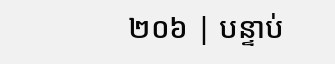២០៦ | បន្ទាប់